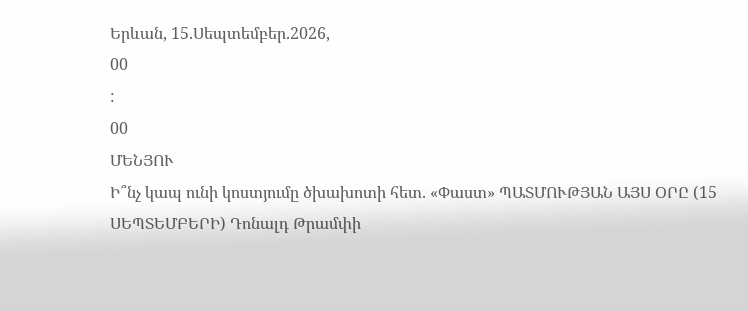Երևան, 15.Սեպտեմբեր.2026,
00
:
00
ՄԵՆՅՈՒ
Ի՞նչ կապ ունի կոստյումը ծխախոտի հետ. «Փաստ» ՊԱՏՄՈՒԹՅԱՆ ԱՅՍ ՕՐԸ (15 ՍԵՊՏԵՄԲԵՐԻ) Դոնալդ Թրամփի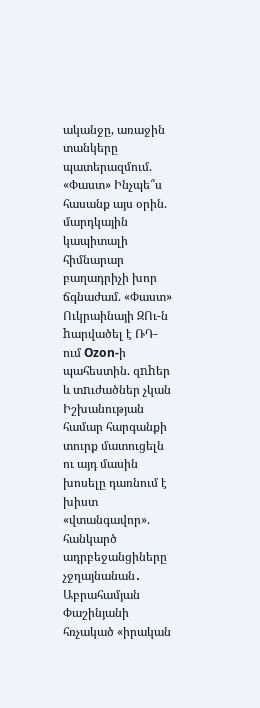ականջը, առաջին տանկերը պատերազմում. «Փաստ» Ինչպե՞ս հասանք այս օրին. մարդկային կապիտալի հիմնարար բաղադրիչի խոր ճգնաժամ. «Փաստ» Ուկրաինայի ԶՈւ-ն hարվածել է ՌԴ-ում Ozon-ի պահեստին. զnhեր և տnւժածներ չկան Իշխանության համար հարգանքի տուրք մատուցելն ու այդ մասին խոսելը դառնում է խիստ «վտանգավոր». հանկարծ ադրբեջանցիները չջղայնանան․ Աբրահամյան Փաշինյանի հռչակած «իրական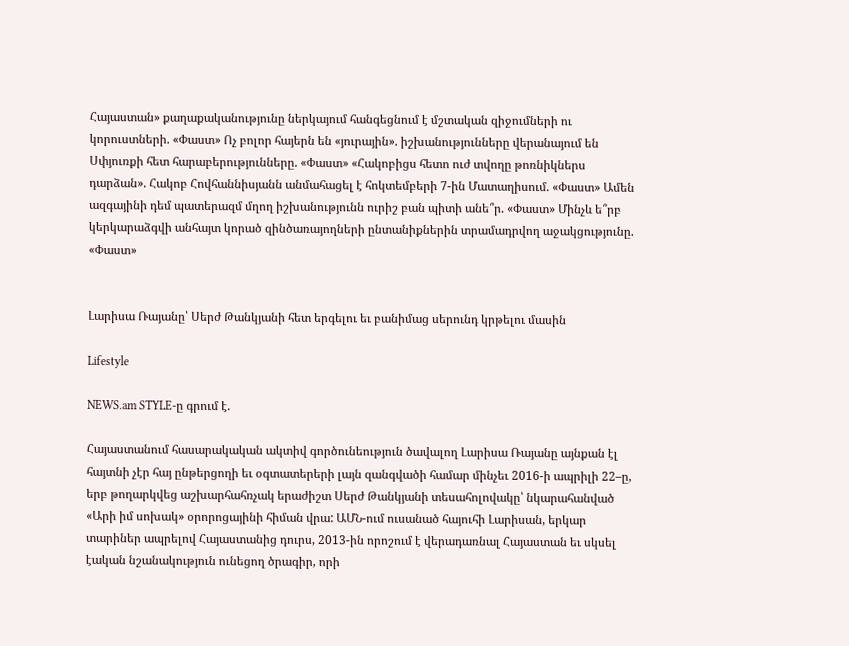Հայաստան» քաղաքականությունը ներկայում հանգեցնում է մշտական զիջումների ու կորուստների. «Փաստ» Ոչ բոլոր հայերն են «յուրային». իշխանությունները վերանայում են Սփյուռքի հետ հարաբերությունները. «Փաստ» «Հակոբիցս հետո ուժ տվողը թոռնիկներս դարձան». Հակոբ Հովհաննիսյանն անմահացել է հոկտեմբերի 7-ին Մատաղիսում. «Փաստ» Ամեն ազգայինի դեմ պատերազմ մղող իշխանությունն ուրիշ բան պիտի անե՞ր. «Փաստ» Մինչև ե՞րբ կերկարաձգվի անհայտ կորած զինծառայողների ընտանիքներին տրամադրվող աջակցությունը. «Փաստ»


Լարիսա Ռայանը՝ Սերժ Թանկյանի հետ երգելու եւ բանիմաց սերունդ կրթելու մասին

Lifestyle

NEWS.am STYLE-ը գրում է.

Հայաստանում հասարակական ակտիվ գործունեություն ծավալող Լարիսա Ռայանը այնքան էլ հայտնի չէր հայ ընթերցողի եւ օգտատերերի լայն զանգվածի համար մինչեւ 2016-ի ապրիլի 22–ը, երբ թողարկվեց աշխարհահռչակ երաժիշտ Սերժ Թանկյանի տեսահոլովակը՝ նկարահանված «Արի իմ սոխակ» օրորոցայինի հիման վրա: ԱՄՆ-ում ուսանած հայուհի Լարիսան, երկար տարիներ ապրելով Հայաստանից դուրս, 2013-ին որոշում է վերադառնալ Հայաստան եւ սկսել էական նշանակություն ունեցող ծրագիր, որի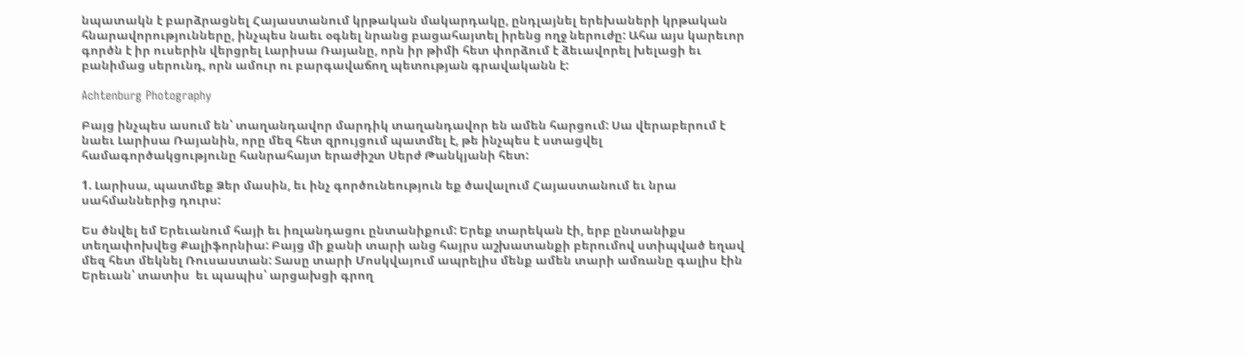նպատակն է բարձրացնել Հայաստանում կրթական մակարդակը, ընդլայնել երեխաների կրթական հնարավորությունները, ինչպես նաեւ օգնել նրանց բացահայտել իրենց ողջ ներուժը: Ահա այս կարեւոր գործն է իր ուսերին վերցրել Լարիսա Ռայանը, որն իր թիմի հետ փորձում է ձեւավորել խելացի եւ բանիմաց սերունդ, որն ամուր ու բարգավաճող պետության գրավականն է:

Achtenburg Photography

Բայց ինչպես ասում են՝ տաղանդավոր մարդիկ տաղանդավոր են ամեն հարցում: Սա վերաբերում է նաեւ Լարիսա Ռայանին, որը մեզ հետ զրույցում պատմել է, թե ինչպես է ստացվել համագործակցությունը հանրահայտ երաժիշտ Սերժ Թանկյանի հետ:

1. Լարիսա, պատմեք Ձեր մասին, եւ ինչ գործունեություն եք ծավալում Հայաստանում եւ նրա սահմաններից դուրս:

Ես ծնվել եմ Երեւանում հայի եւ իռլանդացու ընտանիքում: Երեք տարեկան էի, երբ ընտանիքս տեղափոխվեց Քալիֆորնիա: Բայց մի քանի տարի անց հայրս աշխատանքի բերումով ստիպված եղավ մեզ հետ մեկնել Ռուսաստան: Տասը տարի Մոսկվայում ապրելիս մենք ամեն տարի ամռանը գալիս էին Երեւան՝ տատիս  եւ պապիս՝ արցախցի գրող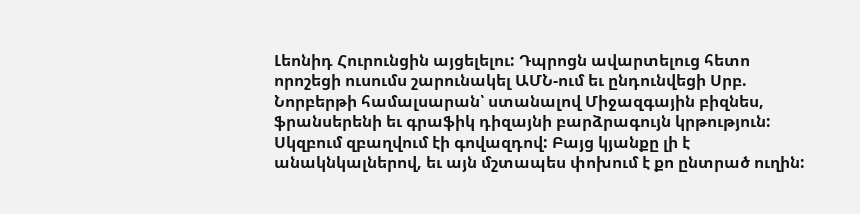Լեոնիդ Հուրունցին այցելելու: Դպրոցն ավարտելուց հետո որոշեցի ուսումս շարունակել ԱՄՆ-ում եւ ընդունվեցի Սրբ. Նորբերթի համալսարան՝ ստանալով Միջազգային բիզնես, ֆրանսերենի եւ գրաֆիկ դիզայնի բարձրագույն կրթություն: Սկզբում զբաղվում էի գովազդով: Բայց կյանքը լի է անակնկալներով, եւ այն մշտապես փոխում է քո ընտրած ուղին: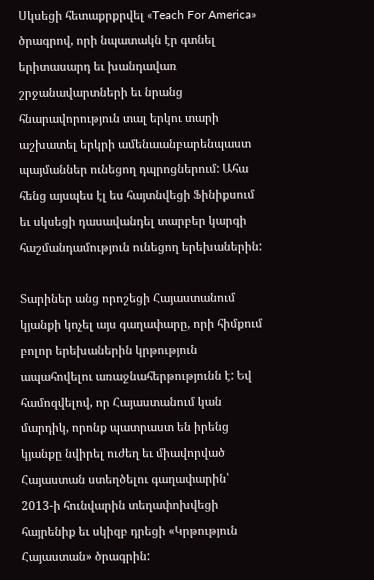Սկսեցի հետաքրքրվել «Teach For America» ծրագրով, որի նպատակն էր գտնել երիտասարդ եւ խանդավառ շրջանավարտների եւ նրանց հնարավորություն տալ երկու տարի աշխատել երկրի ամենաանբարենպաստ պայմաններ ունեցող դպրոցներում: Ահա հենց այսպես էլ ես հայտնվեցի Ֆինիքսում եւ սկսեցի դասավանդել տարբեր կարգի հաշմանդամություն ունեցող երեխաներին:

Տարիներ անց որոշեցի Հայաստանում կյանքի կոչել այս գաղափարը, որի հիմքում բոլոր երեխաներին կրթություն ապահովելու առաջնահերթությունն է: Եվ համոզվելով, որ Հայաստանում կան մարդիկ, որոնք պատրաստ են իրենց կյանքը նվիրել ուժեղ եւ միավորված Հայաստան ստեղծելու գաղափարին՝ 2013-ի հունվարին տեղափոխվեցի հայրենիք եւ սկիզբ դրեցի «Կրթություն Հայաստան» ծրագրին: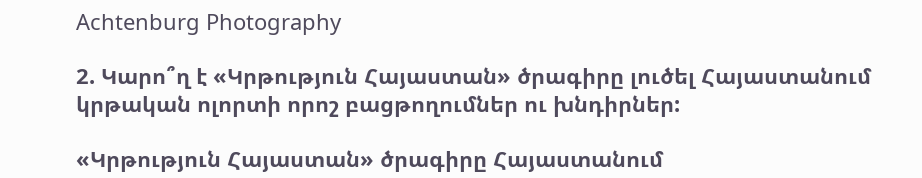Achtenburg Photography

2. Կարո՞ղ է «Կրթություն Հայաստան» ծրագիրը լուծել Հայաստանում կրթական ոլորտի որոշ բացթողումներ ու խնդիրներ:

«Կրթություն Հայաստան» ծրագիրը Հայաստանում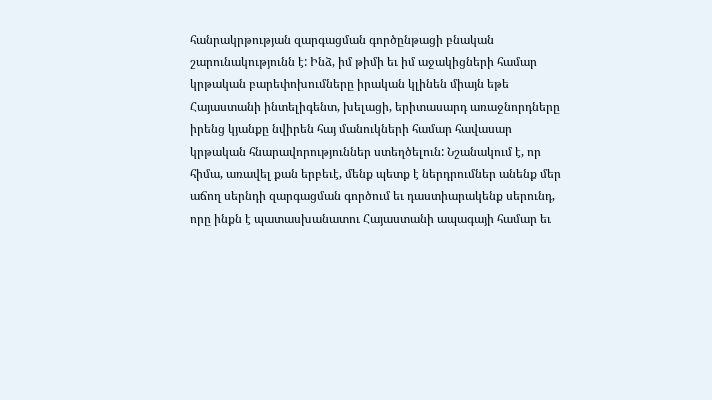հանրակրթության զարգացման գործընթացի բնական շարունակությունն է: Ինձ, իմ թիմի եւ իմ աջակիցների համար կրթական բարեփոխումները իրական կլինեն միայն եթե Հայաստանի ինտելիգենտ, խելացի, երիտասարդ առաջնորդները իրենց կյանքը նվիրեն հայ մանուկների համար հավասար կրթական հնարավորություններ ստեղծելուն: Նշանակում է, որ հիմա, առավել քան երբեւէ, մենք պետք է ներդրումներ անենք մեր աճող սերնդի զարգացման գործում եւ դաստիարակենք սերունդ, որը ինքն է պատասխանատու Հայաստանի ապագայի համար եւ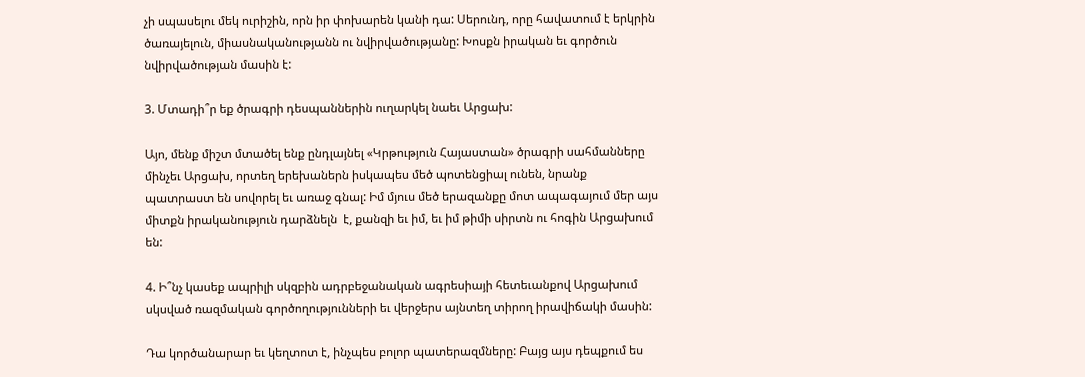չի սպասելու մեկ ուրիշին, որն իր փոխարեն կանի դա: Սերունդ, որը հավատում է երկրին ծառայելուն, միասնականությանն ու նվիրվածությանը: Խոսքն իրական եւ գործուն նվիրվածության մասին է:

3. Մտադի՞ր եք ծրագրի դեսպաններին ուղարկել նաեւ Արցախ:

Այո, մենք միշտ մտածել ենք ընդլայնել «Կրթություն Հայաստան» ծրագրի սահմանները մինչեւ Արցախ, որտեղ երեխաներն իսկապես մեծ պոտենցիալ ունեն, նրանք պատրաստ են սովորել եւ առաջ գնալ: Իմ մյուս մեծ երազանքը մոտ ապագայում մեր այս միտքն իրականություն դարձնելն  է, քանզի եւ իմ, եւ իմ թիմի սիրտն ու հոգին Արցախում են:

4. Ի՞նչ կասեք ապրիլի սկզբին ադրբեջանական ագրեսիայի հետեւանքով Արցախում սկսված ռազմական գործողությունների եւ վերջերս այնտեղ տիրող իրավիճակի մասին:

Դա կործանարար եւ կեղտոտ է, ինչպես բոլոր պատերազմները: Բայց այս դեպքում ես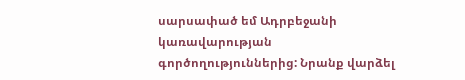սարսափած եմ Ադրբեջանի կառավարության գործողություններից: Նրանք վարձել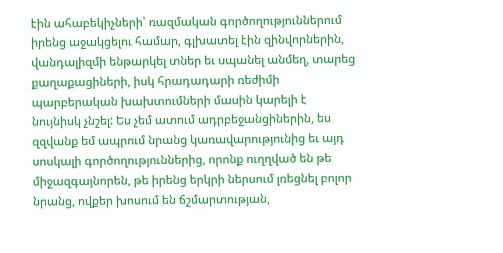էին ահաբեկիչների՝ ռազմական գործողություններում իրենց աջակցելու համար, գլխատել էին զինվորներին, վանդալիզմի ենթարկել տներ եւ սպանել անմեղ, տարեց քաղաքացիների, իսկ հրադադարի ռեժիմի պարբերական խախտումների մասին կարելի է նույնիսկ չնշել: Ես չեմ ատում ադրբեջանցիներին, ես զզվանք եմ ապրում նրանց կառավարությունից եւ այդ սոսկալի գործողություններից, որոնք ուղղված են թե միջազգայնորեն, թե իրենց երկրի ներսում լռեցնել բոլոր նրանց, ովքեր խոսում են ճշմարտության,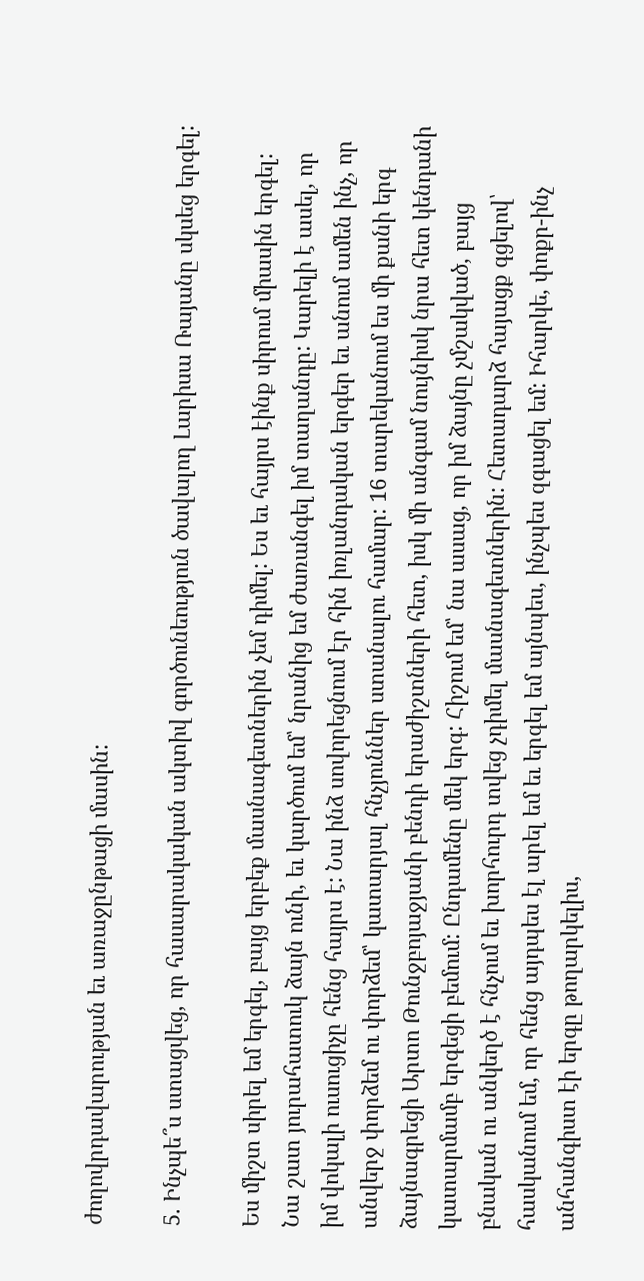ժողովրդավարության եւ առաջընթացի մասին:

5. Ինչպե՞ս ստացվեց, որ հասարակական ակտիվ գործունեություն ծավալող Լարիսա Ռայանը սկսեց երգել:

Ես միշտ սիրել եմ երգել, բայց երբեք մասնագետներին չեմ դիմել: Ես եւ հայրս էինք սիրում միասին երգել: Նա շատ յուրահատուկ ձայն ունի, եւ կարծում եմ՝ նրանից եմ ժառանգել իմ տաղանդը: Կարելի է ասել, որ իմ վոկալի ուսուցիչը հենց հայրս է: Նա ինձ սովորեցնում էր հին իռլանդական երգեր եւ անում ամեն ինչ, որ անվերջ փորձեմ ու փորձեմ՝ կատարյալ հնչյուններ ստանալու համար: 16 տարեկանում ես մի քանի երգ ձայնագրեցի Արտո Թունջբոյաջյանի բենդի երաժիշտների հետ, իսկ մի անգամ նույնիսկ նրա հետ կենդանի կատարմամբ երգեցի բեմում: Ընդամենը մեկ երգ: Հիշում եմ՝ նա ասաց, որ իմ ձայնը չմշակված, բայց բնական ու անկեղծ է հնչում եւ խորհուրդ տվեց չդիմել մասնագետներին: Հետադարձ հայացք գցելով՝ հասկանում եմ, որ հենց այդպես էլ արել եմ եւ երգել եմ այնպես, ինչպես զգացել եմ: Իհարկե, փոքր-ինչ անհանգիստ էի երգը թողարկելիս,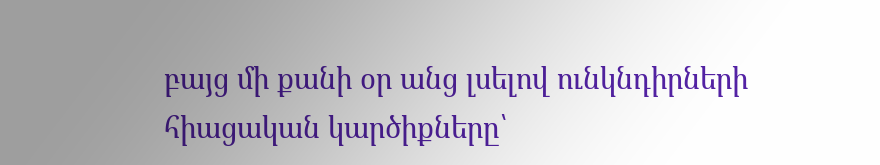բայց մի քանի օր անց լսելով ունկնդիրների հիացական կարծիքները՝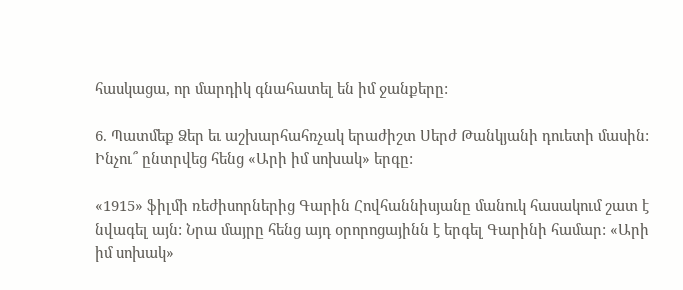հասկացա, որ մարդիկ գնահատել են իմ ջանքերը:

6. Պատմեք Ձեր եւ աշխարհահռչակ երաժիշտ Սերժ Թանկյանի դուետի մասին: Ինչու՞ ընտրվեց հենց «Արի իմ սոխակ» երգը:

«1915» ֆիլմի ռեժիսորներից Գարին Հովհաննիսյանը մանուկ հասակում շատ է նվագել այն: Նրա մայրը հենց այդ օրորոցայինն է երգել Գարինի համար: «Արի իմ սոխակ»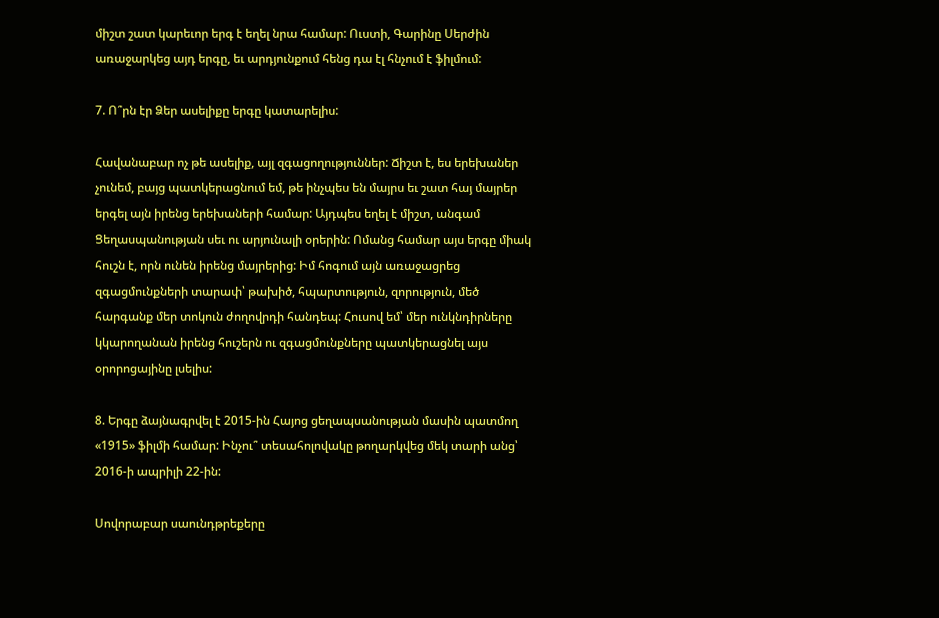միշտ շատ կարեւոր երգ է եղել նրա համար: Ուստի, Գարինը Սերժին առաջարկեց այդ երգը, եւ արդյունքում հենց դա էլ հնչում է ֆիլմում:

7. Ո՞րն էր Ձեր ասելիքը երգը կատարելիս:

Հավանաբար ոչ թե ասելիք, այլ զգացողություններ: Ճիշտ է, ես երեխաներ չունեմ, բայց պատկերացնում եմ, թե ինչպես են մայրս եւ շատ հայ մայրեր երգել այն իրենց երեխաների համար: Այդպես եղել է միշտ, անգամ Ցեղասպանության սեւ ու արյունալի օրերին: Ոմանց համար այս երգը միակ հուշն է, որն ունեն իրենց մայրերից: Իմ հոգում այն առաջացրեց զգացմունքների տարափ՝ թախիծ, հպարտություն, զորություն, մեծ հարգանք մեր տոկուն ժողովրդի հանդեպ: Հուսով եմ՝ մեր ունկնդիրները կկարողանան իրենց հուշերն ու զգացմունքները պատկերացնել այս օրորոցայինը լսելիս:

8. Երգը ձայնագրվել է 2015-ին Հայոց ցեղապսանության մասին պատմող «1915» ֆիլմի համար: Ինչու՞ տեսահոլովակը թողարկվեց մեկ տարի անց՝ 2016-ի ապրիլի 22-ին:

Սովորաբար սաունդթրեքերը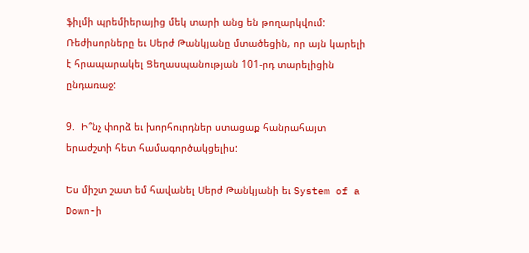ֆիլմի պրեմիերայից մեկ տարի անց են թողարկվում: Ռեժիսորները եւ Սերժ Թանկյանը մտածեցին, որ այն կարելի է հրապարակել Ցեղասպանության 101-րդ տարելիցին ընդառաջ:

9.  Ի՞նչ փորձ եւ խորհուրդներ ստացաք հանրահայտ երաժշտի հետ համագործակցելիս:

Ես միշտ շատ եմ հավանել Սերժ Թանկյանի եւ System of a Down-ի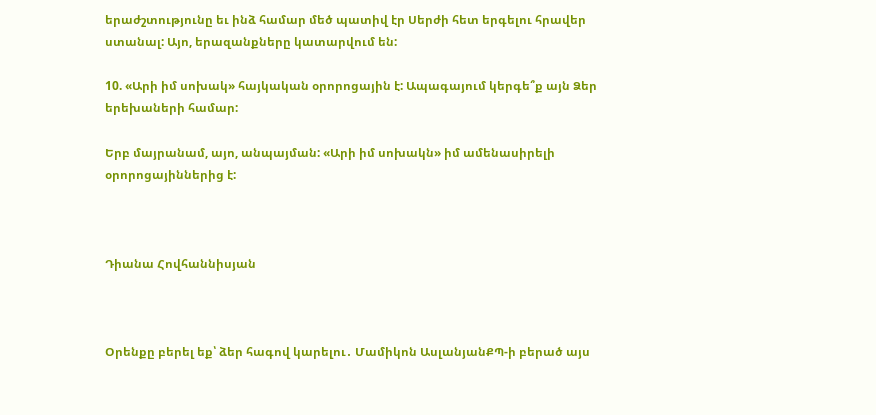երաժշտությունը եւ ինձ համար մեծ պատիվ էր Սերժի հետ երգելու հրավեր ստանալ: Այո, երազանքները կատարվում են:

10. «Արի իմ սոխակ» հայկական օրորոցային է: Ապագայում կերգե՞ք այն Ձեր երեխաների համար:

Երբ մայրանամ, այո, անպայման: «Արի իմ սոխակն» իմ ամենասիրելի օրորոցայիններից է:



Դիանա Հովհաննիսյան



Օրենքը բերել եք՝ ձեր հագով կարելու․ Մամիկոն ԱսլանյանՔՊ-ի բերած այս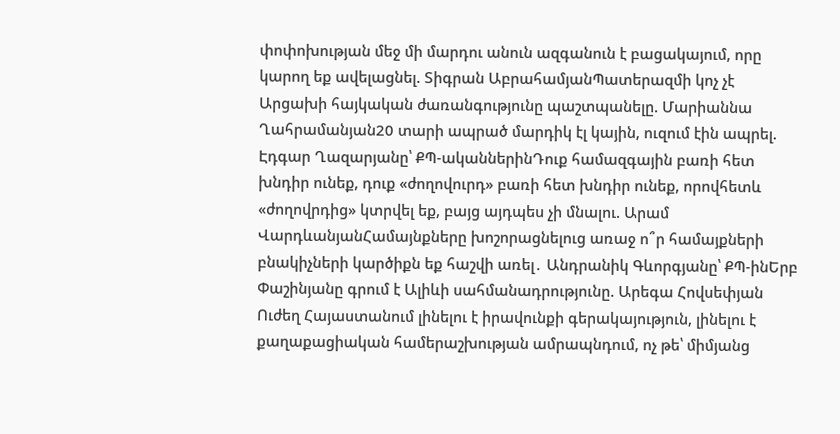փոփոխության մեջ մի մարդու անուն ազգանուն է բացակայում, որը կարող եք ավելացնել. Տիգրան ԱբրահամյանՊատերազմի կոչ չէ Արցախի հայկական ժառանգությունը պաշտպանելը. Մարիաննա Ղահրամանյան20 տարի ապրած մարդիկ էլ կային, ուզում էին ապրել. Էդգար Ղազարյանը՝ ՔՊ-ականներինԴուք համազգային բառի հետ խնդիր ունեք, դուք «ժողովուրդ» բառի հետ խնդիր ունեք, որովհետև «ժողովրդից» կտրվել եք, բայց այդպես չի մնալու. Արամ ՎարդևանյանՀամայնքները խոշորացնելուց առաջ ո՞ր համայքների բնակիչների կարծիքն եք հաշվի առել․ Անդրանիկ Գևորգյանը՝ ՔՊ-ինԵրբ Փաշինյանը գրում է Ալիևի սահմանադրությունը. Արեգա Հովսեփյան Ուժեղ Հայաստանում լինելու է իրավունքի գերակայություն, լինելու է քաղաքացիական համերաշխության ամրապնդում, ոչ թե՝ միմյանց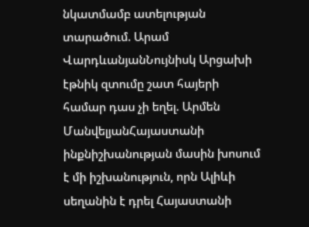նկատմամբ ատելության տարածում. Արամ ՎարդևանյանՆույնիսկ Արցախի էթնիկ զտումը շատ հայերի համար դաս չի եղել. Արմեն ՄանվելյանՀայաստանի ինքնիշխանության մասին խոսում է մի իշխանություն, որն Ալիևի սեղանին է դրել Հայաստանի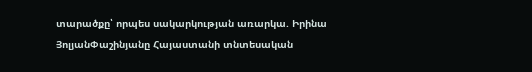տարածքը՝ որպես սակարկության առարկա. Իրինա ՅոլյանՓաշինյանը Հայաստանի տնտեսական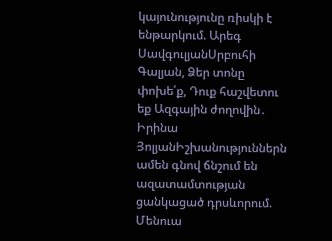կայունությունը ռիսկի է ենթարկում. Արեգ ՍավգուլյանՍրբուհի Գալյան, Ձեր տոնը փոխե՛ք, Դուք հաշվետու եք Ազգային ժողովին․ Իրինա ՅոլյանԻշխանություններն ամեն գնով ճնշում են ազատամտության ցանկացած դրսևորում. Մենուա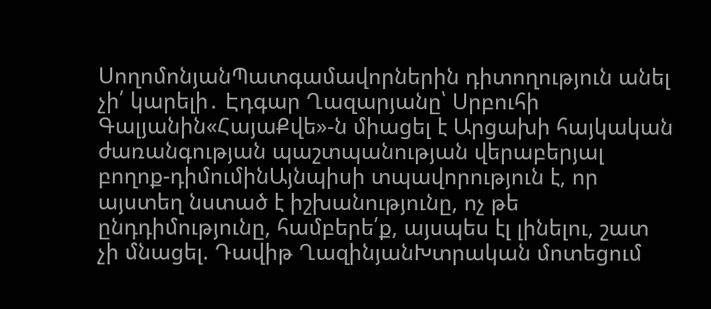ՍողոմոնյանՊատգամավորներին դիտողություն անել չի՛ կարելի․ Էդգար Ղազարյանը՝ Սրբուհի Գալյանին«ՀայաՔվե»-ն միացել է Արցախի հայկական ժառանգության պաշտպանության վերաբերյալ բողոք-դիմումինԱյնպիսի տպավորություն է, որ այստեղ նստած է իշխանությունը, ոչ թե ընդդիմությունը, համբերե՛ք, այսպես էլ լինելու, շատ չի մնացել. Դավիթ ՂազինյանԽտրական մոտեցում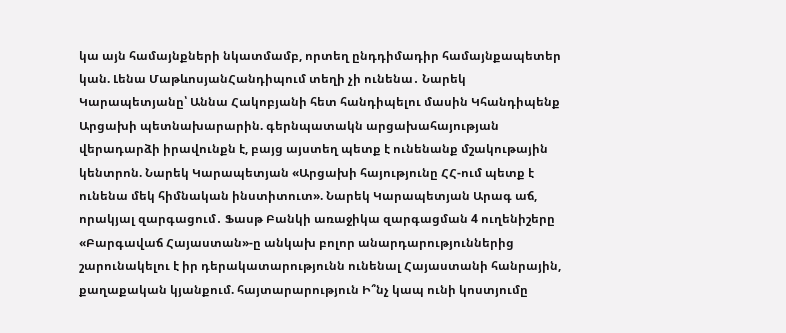կա այն համայնքների նկատմամբ, որտեղ ընդդիմադիր համայնքապետեր կան. Լենա ՄաթևոսյանՀանդիպում տեղի չի ունենա․ Նարեկ Կարապետյանը՝ Աննա Հակոբյանի հետ հանդիպելու մասին Կհանդիպենք Արցախի պետնախարարին. գերնպատակն արցախահայության վերադարձի իրավունքն է, բայց այստեղ պետք է ունենանք մշակութային կենտրոն. Նարեկ Կարապետյան «Արցախի հայությունը ՀՀ-ում պետք է ունենա մեկ հիմնական ինստիտուտ». Նարեկ Կարապետյան Արագ աճ, որակյալ զարգացում․ Ֆասթ Բանկի առաջիկա զարգացման 4 ուղենիշերը «Բարգավաճ Հայաստան»-ը անկախ բոլոր անարդարություններից շարունակելու է իր դերակատարությունն ունենալ Հայաստանի հանրային, քաղաքական կյանքում. հայտարարություն Ի՞նչ կապ ունի կոստյումը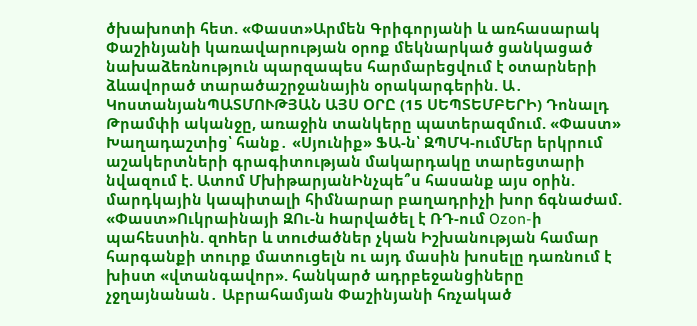ծխախոտի հետ. «Փաստ»Արմեն Գրիգորյանի և առհասարակ Փաշինյանի կառավարության օրոք մեկնարկած ցանկացած նախաձեռնություն պարզապես հարմարեցվում է օտարների ձևավորած տարածաշրջանային օրակարգերին. Ա․ ԿոստանյանՊԱՏՄՈՒԹՅԱՆ ԱՅՍ ՕՐԸ (15 ՍԵՊՏԵՄԲԵՐԻ) Դոնալդ Թրամփի ականջը, առաջին տանկերը պատերազմում. «Փաստ» Խաղադաշտից՝ հանք․ «Սյունիք» ՖԱ-ն՝ ԶՊՄԿ-ումՄեր երկրում աշակերտների գրագիտության մակարդակը տարեցտարի նվազում է. Ատոմ ՄխիթարյանԻնչպե՞ս հասանք այս օրին. մարդկային կապիտալի հիմնարար բաղադրիչի խոր ճգնաժամ. «Փաստ»Ուկրաինայի ԶՈւ-ն hարվածել է ՌԴ-ում Ozon-ի պահեստին. զnhեր և տnւժածներ չկան Իշխանության համար հարգանքի տուրք մատուցելն ու այդ մասին խոսելը դառնում է խիստ «վտանգավոր». հանկարծ ադրբեջանցիները չջղայնանան․ Աբրահամյան Փաշինյանի հռչակած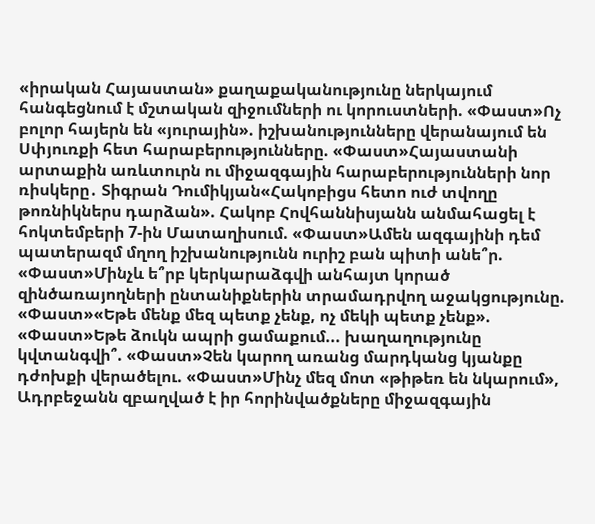«իրական Հայաստան» քաղաքականությունը ներկայում հանգեցնում է մշտական զիջումների ու կորուստների. «Փաստ»Ոչ բոլոր հայերն են «յուրային». իշխանությունները վերանայում են Սփյուռքի հետ հարաբերությունները. «Փաստ»Հայաստանի արտաքին առևտուրն ու միջազգային հարաբերությունների նոր ռիսկերը․ Տիգրան Դումիկյան«Հակոբիցս հետո ուժ տվողը թոռնիկներս դարձան». Հակոբ Հովհաննիսյանն անմահացել է հոկտեմբերի 7-ին Մատաղիսում. «Փաստ»Ամեն ազգայինի դեմ պատերազմ մղող իշխանությունն ուրիշ բան պիտի անե՞ր. «Փաստ»Մինչև ե՞րբ կերկարաձգվի անհայտ կորած զինծառայողների ընտանիքներին տրամադրվող աջակցությունը. «Փաստ»«Եթե մենք մեզ պետք չենք, ոչ մեկի պետք չենք». «Փաստ»Եթե ձուկն ապրի ցամաքում... խաղաղությունը կվտանգվի՞. «Փաստ»Չեն կարող առանց մարդկանց կյանքը դժոխքի վերածելու. «Փաստ»Մինչ մեզ մոտ «թիթեռ են նկարում», Ադրբեջանն զբաղված է իր հորինվածքները միջազգային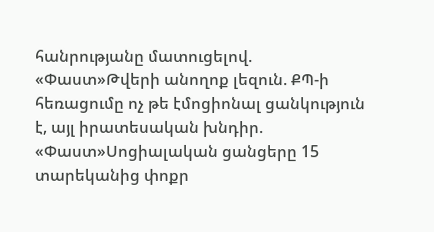հանրությանը մատուցելով. «Փաստ»Թվերի անողոք լեզուն. ՔՊ-ի հեռացումը ոչ թե էմոցիոնալ ցանկություն է, այլ իրատեսական խնդիր. «Փաստ»Սոցիալական ցանցերը 15 տարեկանից փոքր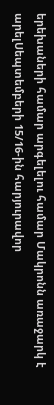երեխաների համար արգելելու համար Մակրոնն առաջարկ է արելՍեպտեմբերի 15/16-ին հարյուրավոր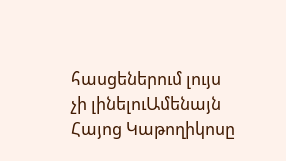հասցեներում լույս չի լինելուԱմենայն Հայոց Կաթողիկոսը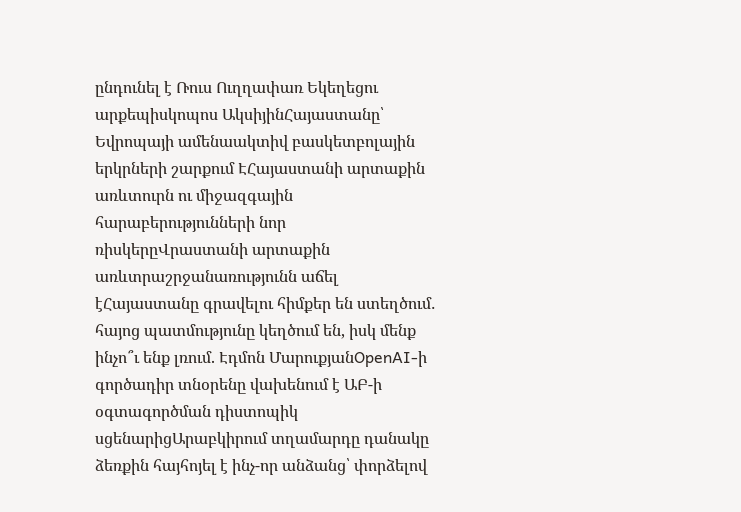ընդունել է Ռուս Ուղղափառ Եկեղեցու արքեպիսկոպոս ԱկսիյինՀայաստանը՝ Եվրոպայի ամենաակտիվ բասկետբոլային երկրների շարքում ԷՀայաստանի արտաքին առևտուրն ու միջազգային հարաբերությունների նոր ռիսկերըՎրաստանի արտաքին առևտրաշրջանառությունն աճել էՀայաստանը գրավելու հիմքեր են ստեղծում․ հայոց պատմությունը կեղծում են, իսկ մենք ինչո՞ւ ենք լռում. Էդմոն ՄարուքյանOpenAI-ի գործադիր տնօրենը վախենում է ԱԲ-ի օգտագործման դիստոպիկ սցենարիցԱրաբկիրում տղամարդը դանակը ձեռքին հայհոյել է ինչ-որ անձանց՝ փորձելով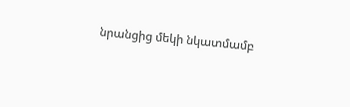նրանցից մեկի նկատմամբ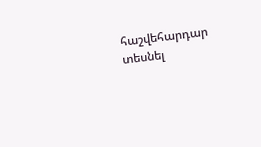հաշվեհարդար տեսնել